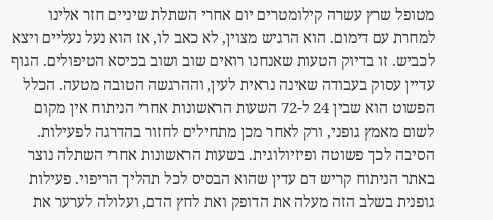מטופל שרץ עשרה קילומטרים יום אחרי השתלת שיניים חזר אלינו למחרת עם דימום. הוא הרגיש מצוין, לא כאב לו, אז הוא נעל נעליים ויצא לכביש. זו בדיוק הטעות שאנחנו רואים שוב ושוב בכיסא הטיפולים. הגוף עדיין עסוק בעבודה שאינה נראית לעין, וההרגשה הטובה מטעה. הכלל הפשוט הוא שבין 24 ל-72 השעות הראשונות אחרי הניתוח אין מקום לשום מאמץ גופני, ורק לאחר מכן מתחילים לחזור בהדרגה לפעילות.
הסיבה לכך פשוטה ופיזיולוגית. בשעות הראשונות אחרי השתלה נוצר באתר הניתוח קריש דם עדין שהוא הבסיס לכל תהליך הריפוי. פעילות גופנית בשלב הזה מעלה את הדופק ואת לחץ הדם, ועלולה לערער את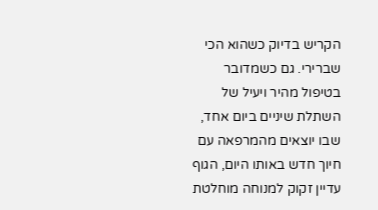הקריש בדיוק כשהוא הכי שברירי. גם כשמדובר בטיפול מהיר ויעיל של השתלת שיניים ביום אחד, שבו יוצאים מהמרפאה עם חיוך חדש באותו היום, הגוף עדיין זקוק למנוחה מוחלטת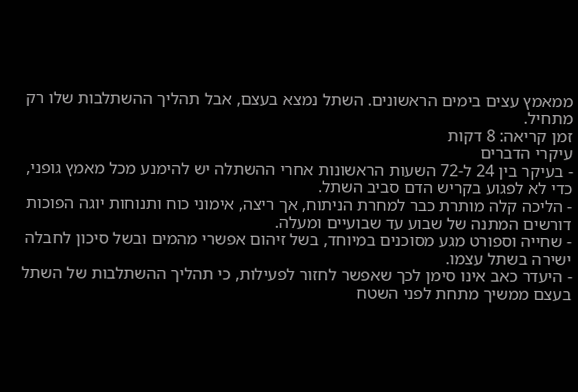ממאמץ עצים בימים הראשונים. השתל נמצא בעצם, אבל תהליך ההשתלבות שלו רק מתחיל.
זמן קריאה: 8 דקות
עיקרי הדברים
- בעיקר בין 24 ל-72 השעות הראשונות אחרי ההשתלה יש להימנע מכל מאמץ גופני, כדי לא לפגוע בקריש הדם סביב השתל.
- הליכה קלה מותרת כבר למחרת הניתוח, אך ריצה, אימוני כוח ותנוחות יוגה הפוכות דורשים המתנה של שבוע עד שבועיים ומעלה.
- שחייה וספורט מגע מסוכנים במיוחד, בשל זיהום אפשרי מהמים ובשל סיכון לחבלה ישירה בשתל עצמו.
- היעדר כאב אינו סימן לכך שאפשר לחזור לפעילות, כי תהליך ההשתלבות של השתל בעצם ממשיך מתחת לפני השטח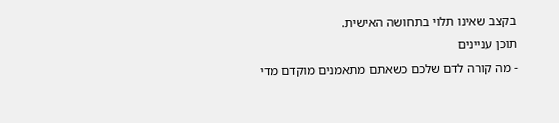בקצב שאינו תלוי בתחושה האישית.
תוכן עניינים
- מה קורה לדם שלכם כשאתם מתאמנים מוקדם מדי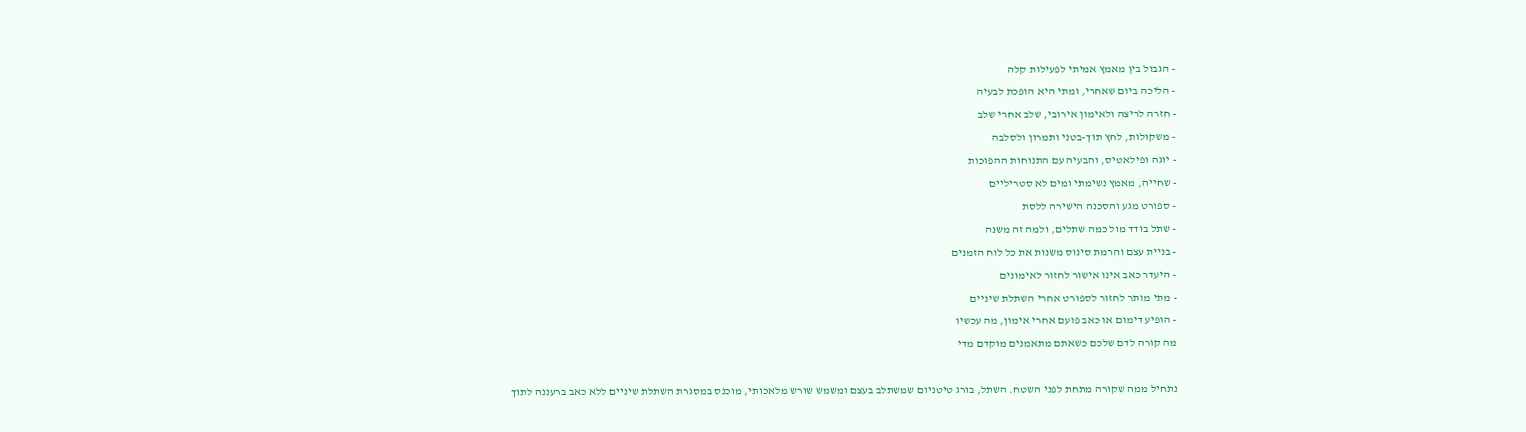- הגבול בין מאמץ אמיתי לפעילות קלה
- הליכה ביום שאחרי, ומתי היא הופכת לבעיה
- חזרה לריצה ולאימון אירובי, שלב אחרי שלב
- משקולות, לחץ תוך-בטני ותמרון ולסלבה
- יוגה ופילאטיס, והבעיה עם התנוחות ההפוכות
- שחייה, מאמץ נשימתי ומים לא סטריליים
- ספורט מגע והסכנה הישירה ללסת
- שתל בודד מול כמה שתלים, ולמה זה משנה
- בניית עצם והרמת סינוס משנות את כל לוח הזמנים
- היעדר כאב אינו אישור לחזור לאימונים
- מתי מותר לחזור לספורט אחרי השתלת שיניים
- הופיע דימום או כאב פועם אחרי אימון, מה עכשיו
מה קורה לדם שלכם כשאתם מתאמנים מוקדם מדי

נתחיל ממה שקורה מתחת לפני השטח. השתל, בורג טיטניום שמשתלב בעצם ומשמש שורש מלאכותי, מוכנס במסגרת השתלת שיניים ללא כאב ברעננה לתוך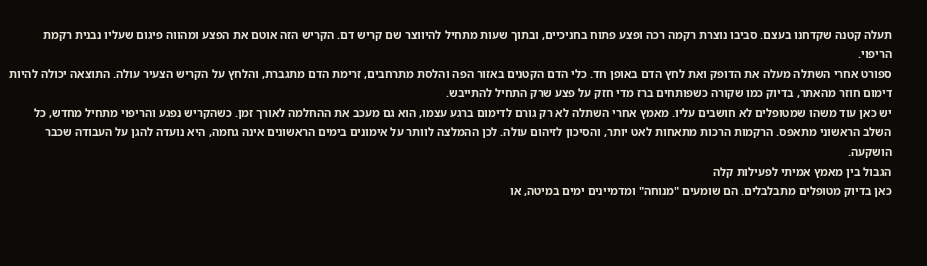תעלה קטנה שקדחנו בעצם. סביבו נוצרת רקמה רכה ופצע פתוח בחניכיים, ובתוך שעות מתחיל להיווצר שם קריש דם. הקריש הזה אוטם את הפצע ומהווה פיגום שעליו נבנית רקמת הריפוי.
ספורט אחרי השתלה מעלה את הדופק ואת לחץ הדם באופן חד. כלי הדם הקטנים באזור הפה והלסת מתרחבים, זרימת הדם מתגברת, והלחץ על הקריש הצעיר עולה. התוצאה יכולה להיות דימום חוזר מהאתר, בדיוק כמו שקורה כשפותחים ברז מדי חזק על פצע שרק התחיל להתייבש.
יש כאן עוד משהו שמטופלים לא חושבים עליו. מאמץ אחרי השתלה לא רק גורם לדימום ברגע עצמו, הוא גם מעכב את ההחלמה לאורך זמן. כשהקריש נפגע והריפוי מתחיל מחדש, כל השלב הראשוני מתאפס. הרקמות הרכות מתאחות לאט יותר, והסיכון לזיהום עולה. לכן ההמלצה לוותר על אימונים בימים הראשונים אינה גחמה, היא נועדה להגן על העבודה שכבר הושקעה.
הגבול בין מאמץ אמיתי לפעילות קלה
כאן בדיוק מטופלים מתבלבלים. הם שומעים "מנוחה" ומדמיינים ימים במיטה, או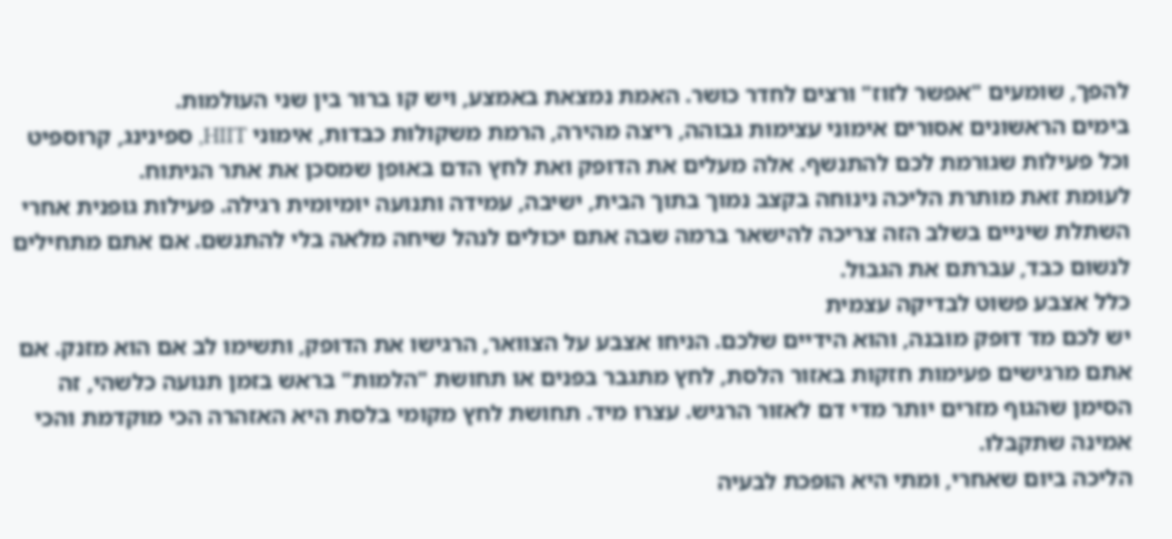להפך, שומעים "אפשר לזוז" ורצים לחדר כושר. האמת נמצאת באמצע, ויש קו ברור בין שני העולמות.
בימים הראשונים אסורים אימוני עצימות גבוהה, ריצה מהירה, הרמת משקולות כבדות, אימוני HIIT, ספינינג, קרוספיט וכל פעילות שגורמת לכם להתנשף. אלה מעלים את הדופק ואת לחץ הדם באופן שמסכן את אתר הניתוח.
לעומת זאת מותרת הליכה נינוחה בקצב נמוך בתוך הבית, ישיבה, עמידה ותנועה יומיומית רגילה. פעילות גופנית אחרי השתלת שיניים בשלב הזה צריכה להישאר ברמה שבה אתם יכולים לנהל שיחה מלאה בלי להתנשם. אם אתם מתחילים לנשום כבד, עברתם את הגבול.
כלל אצבע פשוט לבדיקה עצמית
יש לכם מד דופק מובנה, והוא הידיים שלכם. הניחו אצבע על הצוואר, הרגישו את הדופק, ותשימו לב אם הוא מזנק. אם אתם מרגישים פעימות חזקות באזור הלסת, לחץ מתגבר בפנים או תחושת "הלמות" בראש בזמן תנועה כלשהי, זה הסימן שהגוף מזרים יותר מדי דם לאזור הרגיש. עצרו מיד. תחושת לחץ מקומי בלסת היא האזהרה הכי מוקדמת והכי אמינה שתקבלו.
הליכה ביום שאחרי, ומתי היא הופכת לבעיה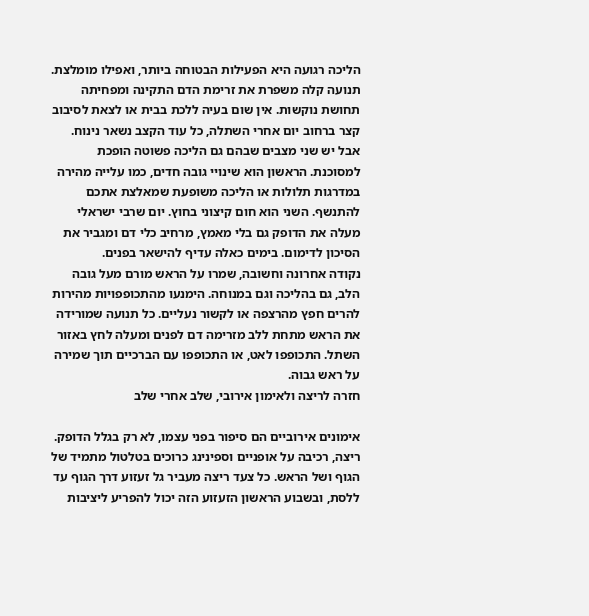הליכה רגועה היא הפעילות הבטוחה ביותר, ואפילו מומלצת. תנועה קלה משפרת את זרימת הדם התקינה ומפחיתה תחושת נוקשות. אין שום בעיה ללכת בבית או לצאת לסיבוב קצר ברחוב יום אחרי השתלה, כל עוד הקצב נשאר נינוח.
אבל יש שני מצבים שבהם גם הליכה פשוטה הופכת למסוכנת. הראשון הוא שינויי גובה חדים, כמו עלייה מהירה במדרגות תלולות או הליכה משופעת שמאלצת אתכם להתנשף. השני הוא חום קיצוני בחוץ. יום שרבי ישראלי מעלה את הדופק גם בלי מאמץ, מרחיב כלי דם ומגביר את הסיכון לדימום. בימים כאלה עדיף להישאר בפנים.
נקודה אחרונה וחשובה, שמרו על הראש מורם מעל גובה הלב, גם בהליכה וגם במנוחה. הימנעו מהתכופפויות מהירות להרים חפץ מהרצפה או לקשור נעליים. כל תנועה שמורידה את הראש מתחת ללב מזרימה דם לפנים ומעלה לחץ באזור השתל. התכופפו לאט, או התכופפו עם הברכיים תוך שמירה על ראש גבוה.
חזרה לריצה ולאימון אירובי, שלב אחרי שלב

אימונים אירוביים הם סיפור בפני עצמו, לא רק בגלל הדופק. ריצה, רכיבה על אופניים וספינינג כרוכים בטלטול מתמיד של הגוף ושל הראש. כל צעד ריצה מעביר גל זעזוע דרך הגוף עד ללסת, ובשבוע הראשון הזעזוע הזה יכול להפריע ליציבות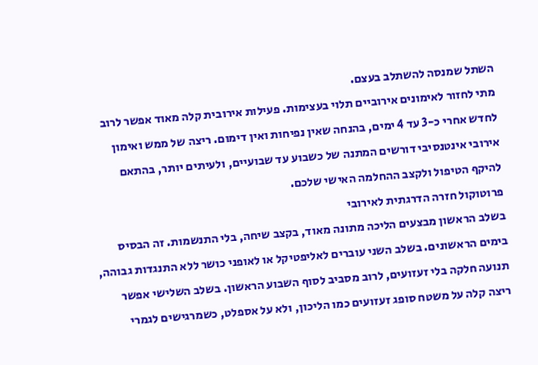השתל שמנסה להשתלב בעצם.
מתי לחזור לאימונים אירוביים תלוי בעצימות. פעילות אירובית קלה מאוד אפשר לרוב לחדש אחרי כ-3 עד 4 ימים, בהנחה שאין נפיחות ואין דימום. ריצה של ממש ואימון אירובי אינטנסיבי דורשים המתנה של כשבוע עד שבועיים, ולעיתים יותר, בהתאם להיקף הטיפול ולקצב ההחלמה האישי שלכם.
פרוטוקול חזרה הדרגתית לאירובי
בשלב הראשון מבצעים הליכה מתונה מאוד, בקצב שיחה, בלי התנשמות. זה הבסיס בימים הראשונים. בשלב השני עוברים לאליפטיקל או לאופני כושר ללא התנגדות גבוהה, תנועה חלקה בלי זעזועים, לרוב מסביב לסוף השבוע הראשון. בשלב השלישי אפשר ריצה קלה על משטח סופג זעזועים כמו הליכון, ולא על אספלט, כשמרגישים לגמרי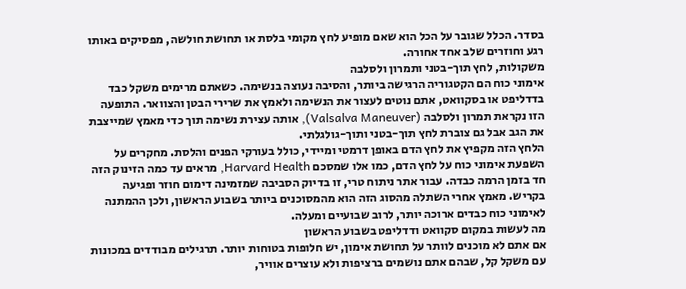בסדר. הכלל שגובר על הכל הוא שאם מופיע לחץ מקומי בלסת או תחושת חולשה, מפסיקים באותו רגע וחוזרים שלב אחד אחורה.
משקולות, לחץ תוך-בטני ותמרון ולסלבה
אימוני כוח הם הקטגוריה הרגישה ביותר, והסיבה נעוצה בנשימה. כשאתם מרימים משקל כבד בדדליפט או בסקוואט, אתם נוטים לעצור את הנשימה ולאמץ את שרירי הבטן והצוואר. התופעה הזו נקראת תמרון ולסלבה (Valsalva Maneuver), אותה עצירת נשימה תוך כדי מאמץ שמייצבת את הגב אבל גם צוברת לחץ תוך-בטני ותוך-גולגלתי.
הלחץ הזה מקפיץ את לחץ הדם באופן דרמטי ומיידי, כולל בעורקי הפנים והלסת. מחקרים על השפעת אימוני כוח על לחץ הדם, כמו אלו שמסכם Harvard Health, מראים עד כמה הזינוק הזה חד בזמן הרמה כבדה. עבור אתר ניתוח טרי, זו בדיוק הסביבה שמזמינה דימום חוזר ופגיעה בקריש. מאמץ אחרי השתלה מהסוג הזה הוא מהמסוכנים ביותר בשבוע הראשון, ולכן ההמתנה לאימוני כוח כבדים ארוכה יותר, לרוב שבועיים ומעלה.
מה לעשות במקום סקוואט ודדליפט בשבוע הראשון
אם אתם לא מוכנים לוותר על תחושת אימון, יש חלופות בטוחות יותר. תרגילים מבודדים במכונות עם משקל קל, שבהם אתם נושמים ברציפות ולא עוצרים אוויר,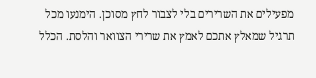מפעילים את השרירים בלי לצבור לחץ מסוכן. הימנעו מכל תרגיל שמאלץ אתכם לאמץ את שרירי הצוואר והלסת. הכלל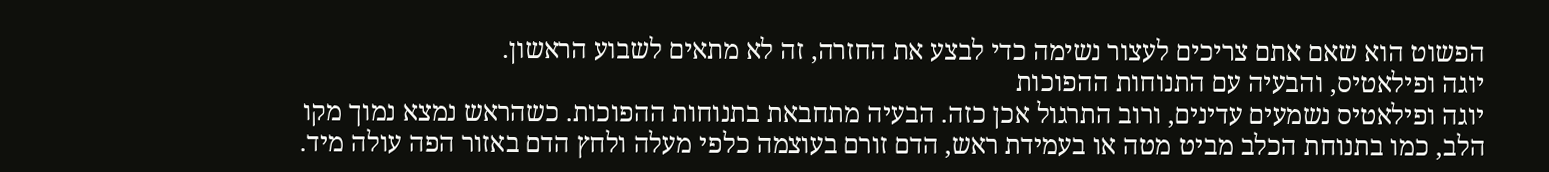הפשוט הוא שאם אתם צריכים לעצור נשימה כדי לבצע את החזרה, זה לא מתאים לשבוע הראשון.
יוגה ופילאטיס, והבעיה עם התנוחות ההפוכות
יוגה ופילאטיס נשמעים עדינים, ורוב התרגול אכן כזה. הבעיה מתחבאת בתנוחות ההפוכות. כשהראש נמצא נמוך מקו הלב, כמו בתנוחת הכלב מביט מטה או בעמידת ראש, הדם זורם בעוצמה כלפי מעלה ולחץ הדם באזור הפה עולה מיד.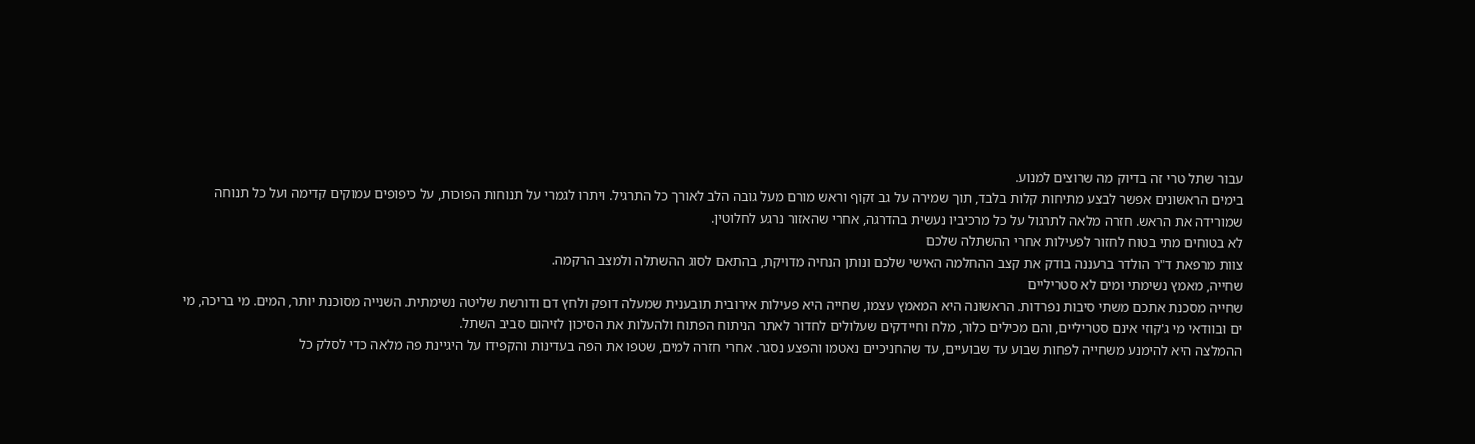עבור שתל טרי זה בדיוק מה שרוצים למנוע.
בימים הראשונים אפשר לבצע מתיחות קלות בלבד, תוך שמירה על גב זקוף וראש מורם מעל גובה הלב לאורך כל התרגיל. ויתרו לגמרי על תנוחות הפוכות, על כיפופים עמוקים קדימה ועל כל תנוחה שמורידה את הראש. חזרה מלאה לתרגול על כל מרכיביו נעשית בהדרגה, אחרי שהאזור נרגע לחלוטין.
לא בטוחים מתי בטוח לחזור לפעילות אחרי ההשתלה שלכם
צוות מרפאת ד"ר הולדר ברעננה בודק את קצב ההחלמה האישי שלכם ונותן הנחיה מדויקת, בהתאם לסוג ההשתלה ולמצב הרקמה.
שחייה, מאמץ נשימתי ומים לא סטריליים
שחייה מסכנת אתכם משתי סיבות נפרדות. הראשונה היא המאמץ עצמו, שחייה היא פעילות אירובית תובענית שמעלה דופק ולחץ דם ודורשת שליטה נשימתית. השנייה מסוכנת יותר, המים. מי בריכה, מי ים ובוודאי מי ג'קוזי אינם סטריליים, והם מכילים כלור, מלח וחיידקים שעלולים לחדור לאתר הניתוח הפתוח ולהעלות את הסיכון לזיהום סביב השתל.
ההמלצה היא להימנע משחייה לפחות שבוע עד שבועיים, עד שהחניכיים נאטמו והפצע נסגר. אחרי חזרה למים, שטפו את הפה בעדינות והקפידו על היגיינת פה מלאה כדי לסלק כל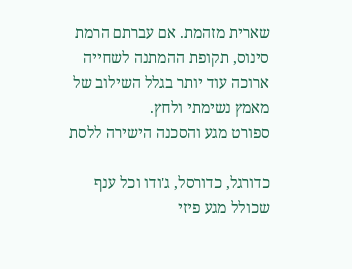שארית מזהמת. אם עברתם הרמת סינוס, תקופת ההמתנה לשחייה ארוכה עוד יותר בגלל השילוב של מאמץ נשימתי ולחץ.
ספורט מגע והסכנה הישירה ללסת

כדורגל, כדורסל, ג'ודו וכל ענף שכולל מגע פיזי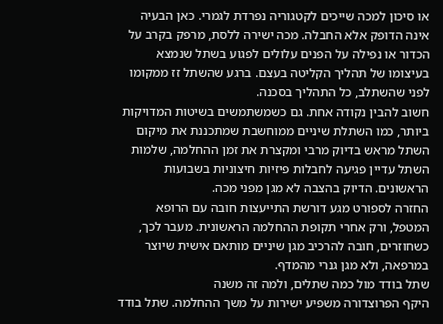או סיכון למכה שייכים לקטגוריה נפרדת לגמרי. כאן הבעיה אינה הדופק אלא החבלה. מכה ישירה ללסת, מרפק בקרב על הכדור או נפילה על הפנים עלולים לפגוע בשתל שנמצא בעיצומו של תהליך הקליטה בעצם. ברגע שהשתל זז ממקומו לפני שהשתלב, כל התהליך בסכנה.
חשוב להבין נקודה אחת. גם כשמשתמשים בשיטות המדויקות ביותר, כמו השתלת שיניים ממוחשבת שמתכננת את מיקום השתל מראש בדיוק מרבי ומקצרת את זמן ההחלמה, שלמות השתל עדיין פגיעה לחבלות פיזיות חיצוניות בשבועות הראשונים. הדיוק בהצבה לא מגן מפני מכה.
החזרה לספורט מגע דורשת התייעצות חובה עם הרופא המטפל, ורק אחרי תקופת ההחלמה הראשונית. מעבר לכך, כשחוזרים, חובה להרכיב מגן שיניים מותאם אישית שיוצר במרפאה, ולא מגן גנרי מהמדף.
שתל בודד מול כמה שתלים, ולמה זה משנה
היקף הפרוצדורה משפיע ישירות על משך ההחלמה. שתל בודד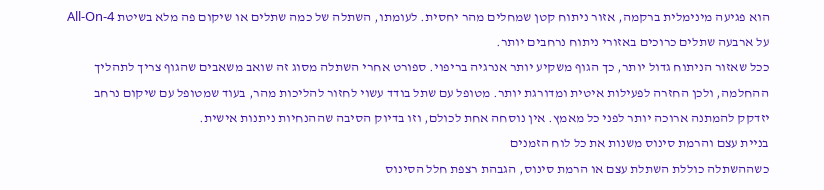הוא פגיעה מינימלית ברקמה, אזור ניתוח קטן שמחלים מהר יחסית. לעומתו, השתלה של כמה שתלים או שיקום פה מלא בשיטת All-On-4 על ארבעה שתלים כרוכים באזורי ניתוח נרחבים יותר.
ככל שאזור הניתוח גדול יותר, כך הגוף משקיע יותר אנרגיה בריפוי. ספורט אחרי השתלה מסוג זה שואב משאבים שהגוף צריך לתהליך ההחלמה, ולכן החזרה לפעילות איטית ומדורגת יותר. מטופל עם שתל בודד עשוי לחזור להליכות מהר, בעוד שמטופל עם שיקום נרחב יזדקק להמתנה ארוכה יותר לפני כל מאמץ. אין נוסחה אחת לכולם, וזו בדיוק הסיבה שההנחיות ניתנות אישית.
בניית עצם והרמת סינוס משנות את כל לוח הזמנים
כשההשתלה כוללת השתלת עצם או הרמת סינוס, הגבהת רצפת חלל הסינוס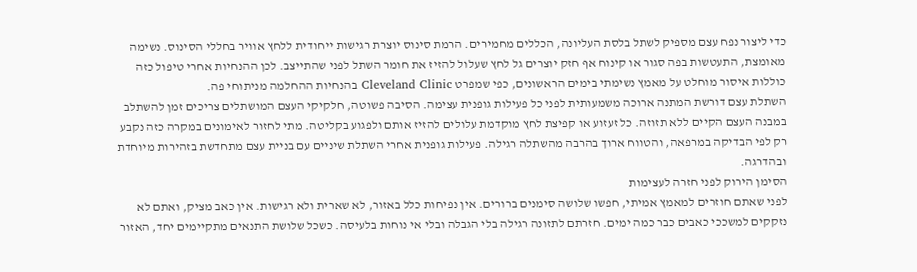כדי ליצור נפח עצם מספיק לשתל בלסת העליונה, הכללים מחמירים. הרמת סינוס יוצרת רגישות ייחודית ללחץ אוויר בחללי הסינוס. נשימה מאומצת, התעטשות בפה סגור או קינוח אף חזק יוצרים גל לחץ שעלול להזיז את חומר השתל לפני שהתייצב. לכן ההנחיות אחרי טיפול כזה כוללות איסור מוחלט על מאמץ נשימתי בימים הראשונים, כפי שמפרט Cleveland Clinic בהנחיות ההחלמה מניתוחי פה.
השתלת עצם דורשת המתנה ארוכה משמעותית לפני כל פעילות גופנית עצימה. הסיבה פשוטה, חלקיקי העצם המושתלים צריכים זמן להשתלב במבנה העצם הקיים ללא תזוזה. כל זעזוע או קפיצת לחץ מוקדמת עלולים להזיז אותם ולפגוע בקליטה. מתי לחזור לאימונים במקרה כזה נקבע רק לפי הבדיקה במרפאה, והטווח ארוך בהרבה מהשתלה רגילה. פעילות גופנית אחרי השתלת שיניים עם בניית עצם מתחדשת בזהירות מיוחדת ובהדרגה.
הסימן הירוק לפני חזרה לעצימות
לפני שאתם חוזרים למאמץ אמיתי, חפשו שלושה סימנים ברורים. אין נפיחות כלל באזור, לא שארית ולא רגישות. אין כאב מציק, ואתם לא נזקקים למשככי כאבים כבר כמה ימים. חזרתם לתזונה רגילה בלי הגבלה ובלי אי נוחות בלעיסה. כשכל שלושת התנאים מתקיימים יחד, האזור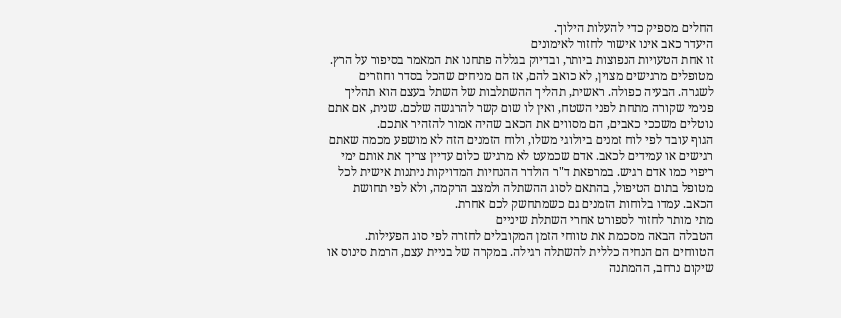החלים מספיק כדי להעלות הילוך.
היעדר כאב אינו אישור לחזור לאימונים
זו אחת הטעויות הנפוצות ביותר, ובדיוק בגללה פתחנו את המאמר בסיפור על הרץ. מטופלים מרגישים מצוין, לא כואב להם, אז הם מניחים שהכל בסדר וחוזרים לשגרה. הבעיה כפולה. ראשית, תהליך ההשתלבות של השתל בעצם הוא תהליך פנימי שקורה מתחת לפני השטח, ואין לו שום קשר להרגשה שלכם. שנית, אם אתם נוטלים משככי כאבים, הם מסווים את הכאב שהיה אמור להזהיר אתכם.
הגוף עובד לפי לוח זמנים ביולוגי משלו, ולוח הזמנים הזה לא מושפע מכמה שאתם רגישים או עמידים לכאב. אדם שכמעט לא מרגיש כלום עדיין צריך את אותם ימי ריפוי כמו אדם רגיש. במרפאת ד"ר הולדר ההנחיות המדויקות ניתנות אישית לכל מטופל בתום הטיפול, בהתאם לסוג ההשתלה ולמצב הרקמה, ולא לפי תחושת הכאב. עמדו בלוחות הזמנים גם כשמתחשק לכם אחרת.
מתי מותר לחזור לספורט אחרי השתלת שיניים
הטבלה הבאה מסכמת את טווחי הזמן המקובלים לחזרה לפי סוג הפעילות. הטווחים הם הנחיה כללית להשתלה רגילה. במקרה של בניית עצם, הרמת סינוס או שיקום נרחב, ההמתנה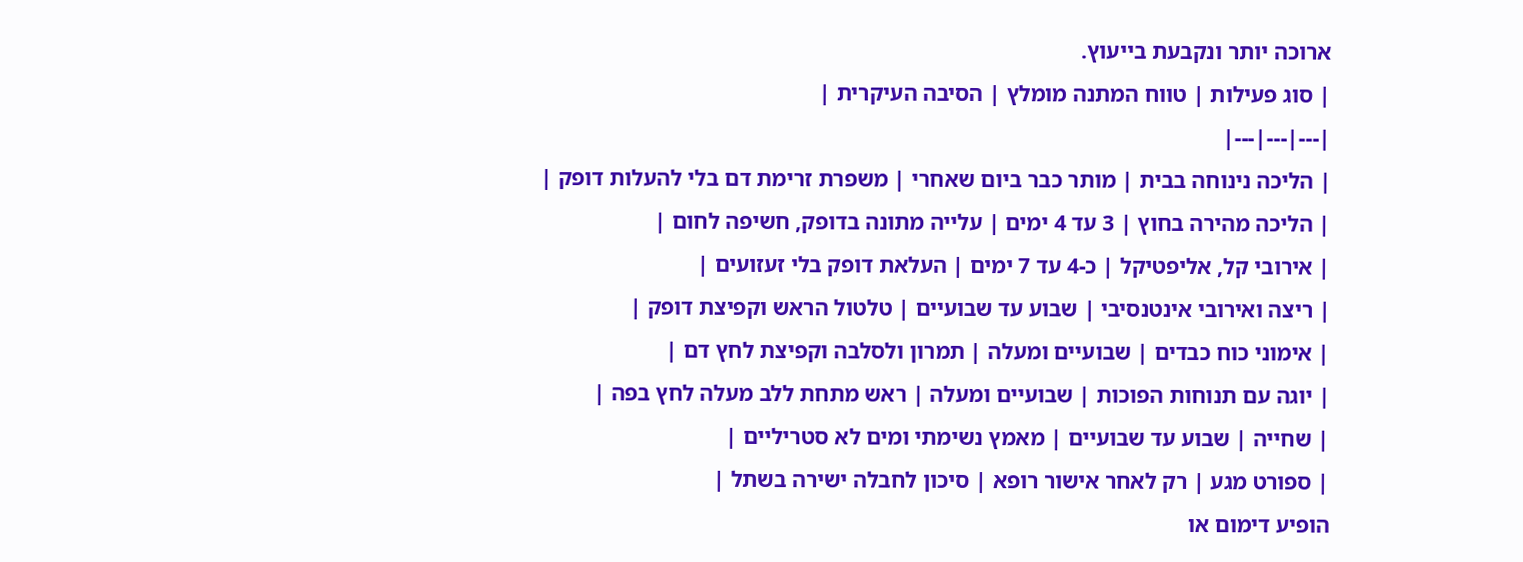ארוכה יותר ונקבעת בייעוץ.
| סוג פעילות | טווח המתנה מומלץ | הסיבה העיקרית |
|---|---|---|
| הליכה נינוחה בבית | מותר כבר ביום שאחרי | משפרת זרימת דם בלי להעלות דופק |
| הליכה מהירה בחוץ | 3 עד 4 ימים | עלייה מתונה בדופק, חשיפה לחום |
| אירובי קל, אליפטיקל | כ-4 עד 7 ימים | העלאת דופק בלי זעזועים |
| ריצה ואירובי אינטנסיבי | שבוע עד שבועיים | טלטול הראש וקפיצת דופק |
| אימוני כוח כבדים | שבועיים ומעלה | תמרון ולסלבה וקפיצת לחץ דם |
| יוגה עם תנוחות הפוכות | שבועיים ומעלה | ראש מתחת ללב מעלה לחץ בפה |
| שחייה | שבוע עד שבועיים | מאמץ נשימתי ומים לא סטריליים |
| ספורט מגע | רק לאחר אישור רופא | סיכון לחבלה ישירה בשתל |
הופיע דימום או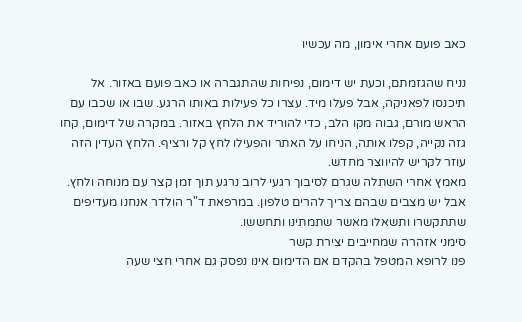כאב פועם אחרי אימון, מה עכשיו

נניח שהגזמתם, וכעת יש דימום, נפיחות שהתגברה או כאב פועם באזור. אל תיכנסו לפאניקה, אבל פעלו מיד. עצרו כל פעילות באותו הרגע. שבו או שכבו עם הראש מורם, גבוה מקו הלב, כדי להוריד את הלחץ באזור. במקרה של דימום, קחו גזה נקייה, קפלו אותה, הניחו על האתר והפעילו לחץ קל ורציף. הלחץ העדין הזה עוזר לקריש להיווצר מחדש.
מאמץ אחרי השתלה שגרם לסיבוך רגעי לרוב נרגע תוך זמן קצר עם מנוחה ולחץ. אבל יש מצבים שבהם צריך להרים טלפון. במרפאת ד"ר הולדר אנחנו מעדיפים שתתקשרו ותשאלו מאשר שתמתינו ותחששו.
סימני אזהרה שמחייבים יצירת קשר
פנו לרופא המטפל בהקדם אם הדימום אינו נפסק גם אחרי חצי שעה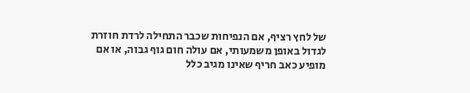של לחץ רציף, אם הנפיחות שכבר התחילה לרדת חוזרת לגדול באופן משמעותי, אם עולה חום גוף גבוה, או אם מופיע כאב חריף שאינו מגיב כלל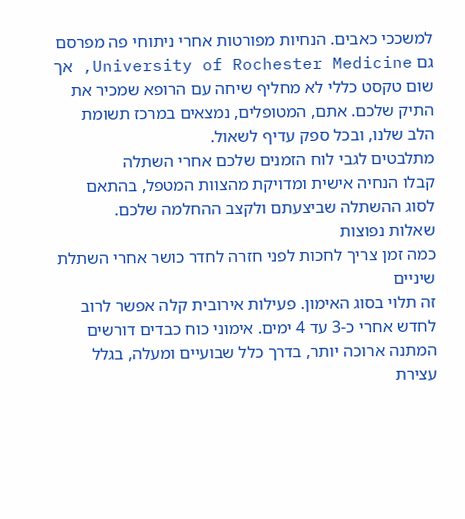למשככי כאבים. הנחיות מפורטות אחרי ניתוחי פה מפרסם גם University of Rochester Medicine, אך שום טקסט כללי לא מחליף שיחה עם הרופא שמכיר את התיק שלכם. אתם, המטופלים, נמצאים במרכז תשומת הלב שלנו, ובכל ספק עדיף לשאול.
מתלבטים לגבי לוח הזמנים שלכם אחרי השתלה
קבלו הנחיה אישית ומדויקת מהצוות המטפל, בהתאם לסוג ההשתלה שביצעתם ולקצב ההחלמה שלכם.
שאלות נפוצות
כמה זמן צריך לחכות לפני חזרה לחדר כושר אחרי השתלת שיניים
זה תלוי בסוג האימון. פעילות אירובית קלה אפשר לרוב לחדש אחרי כ-3 עד 4 ימים. אימוני כוח כבדים דורשים המתנה ארוכה יותר, בדרך כלל שבועיים ומעלה, בגלל עצירת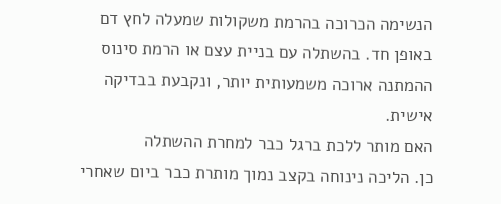הנשימה הכרוכה בהרמת משקולות שמעלה לחץ דם באופן חד. בהשתלה עם בניית עצם או הרמת סינוס ההמתנה ארוכה משמעותית יותר, ונקבעת בבדיקה אישית.
האם מותר ללכת ברגל כבר למחרת ההשתלה
כן. הליכה נינוחה בקצב נמוך מותרת כבר ביום שאחרי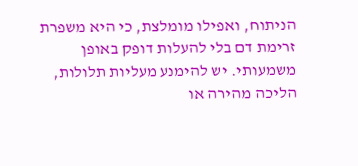הניתוח, ואפילו מומלצת, כי היא משפרת זרימת דם בלי להעלות דופק באופן משמעותי. יש להימנע מעליות תלולות, הליכה מהירה או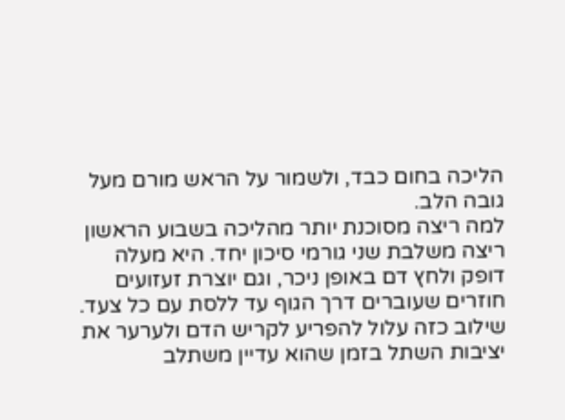הליכה בחום כבד, ולשמור על הראש מורם מעל גובה הלב.
למה ריצה מסוכנת יותר מהליכה בשבוע הראשון
ריצה משלבת שני גורמי סיכון יחד. היא מעלה דופק ולחץ דם באופן ניכר, וגם יוצרת זעזועים חוזרים שעוברים דרך הגוף עד ללסת עם כל צעד. שילוב כזה עלול להפריע לקריש הדם ולערער את יציבות השתל בזמן שהוא עדיין משתלב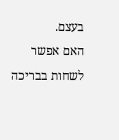בעצם.
האם אפשר לשחות בבריכה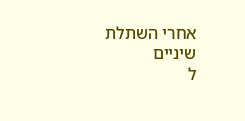אחרי השתלת שיניים
ל